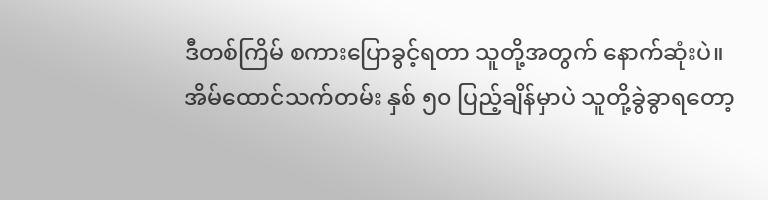ဒီတစ်ကြိမ် စကားပြောခွင့်ရတာ သူတို့အတွက် နောက်ဆုံးပဲ။ အိမ်ထောင်သက်တမ်း နှစ် ၅၀ ပြည့်ချိန်မှာပဲ သူတို့ခွဲခွာရတော့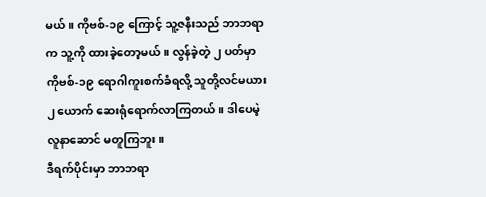မယ်။ ကိုဗစ်-၁၉ ကြောင့် သူ့ဇနီးသည် ဘာဘရာက သူ့ကို ထားခဲ့တော့မယ်။ လွန်ခဲ့တဲ့ ၂ ပတ်မှာ ကိုဗစ်-၁၉ ရောဂါကူးစက်ခံရလို့ သူတို့လင်မယား ၂ ယောက် ဆေးရုံရောက်လာကြတယ်။ ဒါပေမဲ့ လူနာဆောင် မတူကြဘူး။
ဒီရက်ပိုင်းမှာ ဘာဘရာ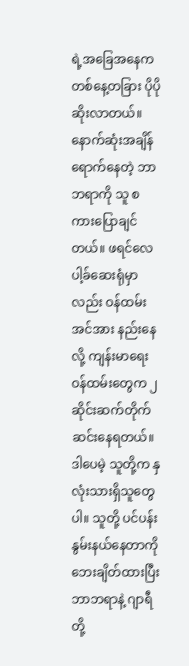ရဲ့အခြေအနေက တစ်နေ့တခြား ပိုပိုဆိုးလာတယ်။ နောက်ဆုံးအချိန် ရောက်နေတဲ့ ဘာဘရာကို သူ စကားပြောချင်တယ်။ ဖရင်လေပါ့ခ်ဆေးရုံမှာလည်း ဝန်ထမ်းအင်အား နည်းနေလို့ ကျန်းမာရေးဝန်ထမ်းတွေက ၂ ဆိုင်းဆက်တိုက် ဆင်းနေရတယ်။ ဒါပေမဲ့ သူတို့က နှလုံးသားရှိသူတွေပါ။ သူတို့ ပင်ပန်းနွမ်းနယ်နေတာကို ဘေးချိတ်ထားပြီး ဘာဘရာနဲ့ ဂျာရီတို့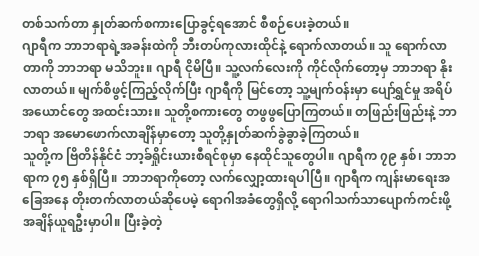တစ်သက်တာ နှုတ်ဆက်စကားပြောခွင့်ရအောင် စီစဉ်ပေးခဲ့တယ်။
ဂျာရီက ဘာဘရာရဲ့အခန်းထဲကို ဘီးတပ်ကုလားထိုင်နဲ့ ရောက်လာတယ်။ သူ ရောက်လာတာကို ဘာဘရာ မသိဘူး။ ဂျာရီ ငိုမိပြီ။ သူ့လက်လေးကို ကိုင်လိုက်တော့မှ ဘာဘရာ နိုးလာတယ်။ မျက်စိဖွင့်ကြည့်လိုက်ပြီး ဂျာရီကို မြင်တော့ သူ့မျက်ဝန်းမှာ ပျော်ရွှင်မှု အရိပ်အယောင်တွေ အထင်းသား။ သူတို့စကားတွေ တဖွဖွပြောကြတယ်။ တဖြည်းဖြည်းနဲ့ ဘာဘရာ အမောဖောက်လာချိန်မှာတော့ သူတို့နှုတ်ဆက်ခွဲခွာခဲ့ကြတယ်။
သူတို့က ဗြိတိန်နိုင်ငံ ဘာ့ခ်ရှိုင်းယားစီရင်စုမှာ နေထိုင်သူတွေပါ။ ဂျာရီက ၇၉ နှစ်၊ ဘာဘရာက ၇၅ နှစ်ရှိပြီ။ ဘာဘရာကိုတော့ လက်လျှော့ထားရပါပြီ။ ဂျာရီက ကျန်းမာရေးအခြေအနေ တိုးတက်လာတယ်ဆိုပေမဲ့ ရောဂါအခံတွေရှိလို့ ရောဂါသက်သာပျောက်ကင်းဖို့ အချိန်ယူရဦးမှာပါ။ ပြီးခဲ့တဲ့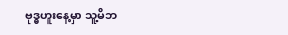ဗုဒ္ဓဟူးနေ့မှာ သူ့မိဘ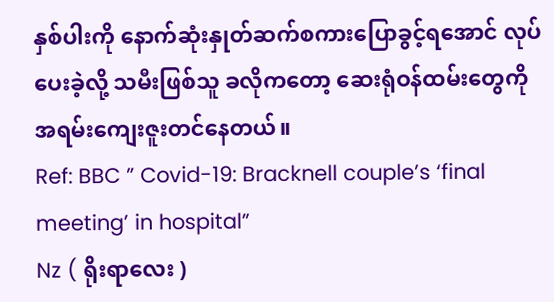နှစ်ပါးကို နောက်ဆုံးနှုတ်ဆက်စကားပြောခွင့်ရအောင် လုပ်ပေးခဲ့လို့ သမီးဖြစ်သူ ခလိုကတော့ ဆေးရုံဝန်ထမ်းတွေကို အရမ်းကျေးဇူးတင်နေတယ်။
Ref: BBC ” Covid-19: Bracknell couple’s ‘final meeting’ in hospital”
Nz ( ရိုးရာလေး )